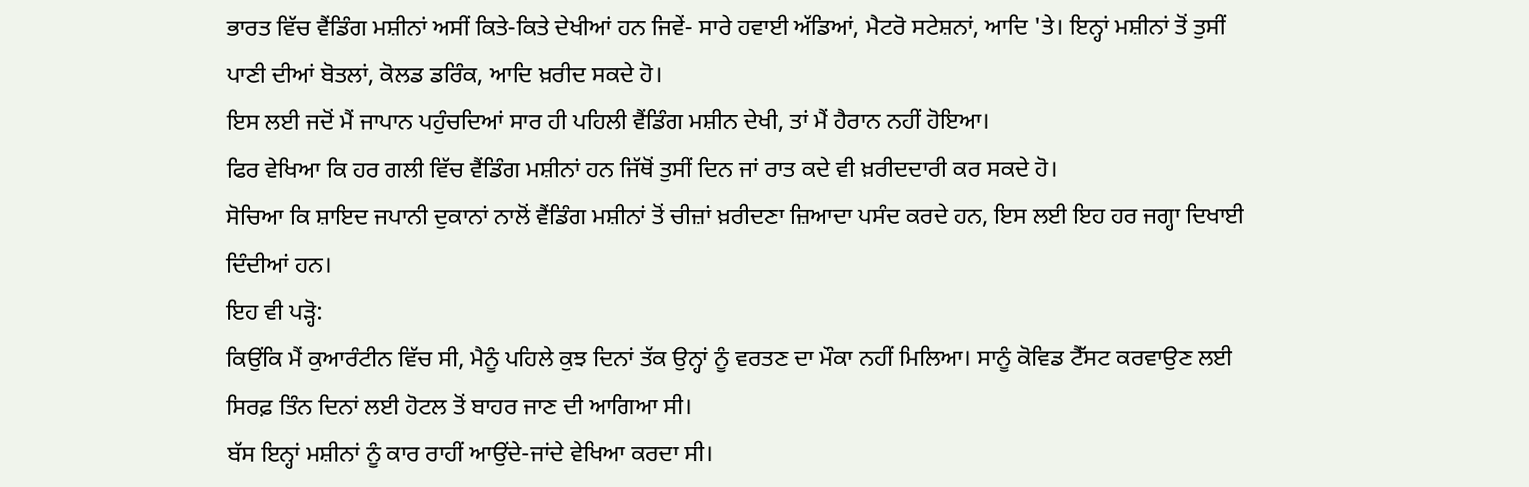ਭਾਰਤ ਵਿੱਚ ਵੈਂਡਿੰਗ ਮਸ਼ੀਨਾਂ ਅਸੀਂ ਕਿਤੇ-ਕਿਤੇ ਦੇਖੀਆਂ ਹਨ ਜਿਵੇਂ- ਸਾਰੇ ਹਵਾਈ ਅੱਡਿਆਂ, ਮੈਟਰੋ ਸਟੇਸ਼ਨਾਂ, ਆਦਿ 'ਤੇ। ਇਨ੍ਹਾਂ ਮਸ਼ੀਨਾਂ ਤੋਂ ਤੁਸੀਂ ਪਾਣੀ ਦੀਆਂ ਬੋਤਲਾਂ, ਕੋਲਡ ਡਰਿੰਕ, ਆਦਿ ਖ਼ਰੀਦ ਸਕਦੇ ਹੋ।
ਇਸ ਲਈ ਜਦੋਂ ਮੈਂ ਜਾਪਾਨ ਪਹੁੰਚਦਿਆਂ ਸਾਰ ਹੀ ਪਹਿਲੀ ਵੈਂਡਿੰਗ ਮਸ਼ੀਨ ਦੇਖੀ, ਤਾਂ ਮੈਂ ਹੈਰਾਨ ਨਹੀਂ ਹੋਇਆ।
ਫਿਰ ਵੇਖਿਆ ਕਿ ਹਰ ਗਲੀ ਵਿੱਚ ਵੈਂਡਿੰਗ ਮਸ਼ੀਨਾਂ ਹਨ ਜਿੱਥੋਂ ਤੁਸੀਂ ਦਿਨ ਜਾਂ ਰਾਤ ਕਦੇ ਵੀ ਖ਼ਰੀਦਦਾਰੀ ਕਰ ਸਕਦੇ ਹੋ।
ਸੋਚਿਆ ਕਿ ਸ਼ਾਇਦ ਜਪਾਨੀ ਦੁਕਾਨਾਂ ਨਾਲੋਂ ਵੈਂਡਿੰਗ ਮਸ਼ੀਨਾਂ ਤੋਂ ਚੀਜ਼ਾਂ ਖ਼ਰੀਦਣਾ ਜ਼ਿਆਦਾ ਪਸੰਦ ਕਰਦੇ ਹਨ, ਇਸ ਲਈ ਇਹ ਹਰ ਜਗ੍ਹਾ ਦਿਖਾਈ ਦਿੰਦੀਆਂ ਹਨ।
ਇਹ ਵੀ ਪੜ੍ਹੋ:
ਕਿਉਂਕਿ ਮੈਂ ਕੁਆਰੰਟੀਨ ਵਿੱਚ ਸੀ, ਮੈਨੂੰ ਪਹਿਲੇ ਕੁਝ ਦਿਨਾਂ ਤੱਕ ਉਨ੍ਹਾਂ ਨੂੰ ਵਰਤਣ ਦਾ ਮੌਕਾ ਨਹੀਂ ਮਿਲਿਆ। ਸਾਨੂੰ ਕੋਵਿਡ ਟੈੱਸਟ ਕਰਵਾਉਣ ਲਈ ਸਿਰਫ਼ ਤਿੰਨ ਦਿਨਾਂ ਲਈ ਹੋਟਲ ਤੋਂ ਬਾਹਰ ਜਾਣ ਦੀ ਆਗਿਆ ਸੀ।
ਬੱਸ ਇਨ੍ਹਾਂ ਮਸ਼ੀਨਾਂ ਨੂੰ ਕਾਰ ਰਾਹੀਂ ਆਉਂਦੇ-ਜਾਂਦੇ ਵੇਖਿਆ ਕਰਦਾ ਸੀ।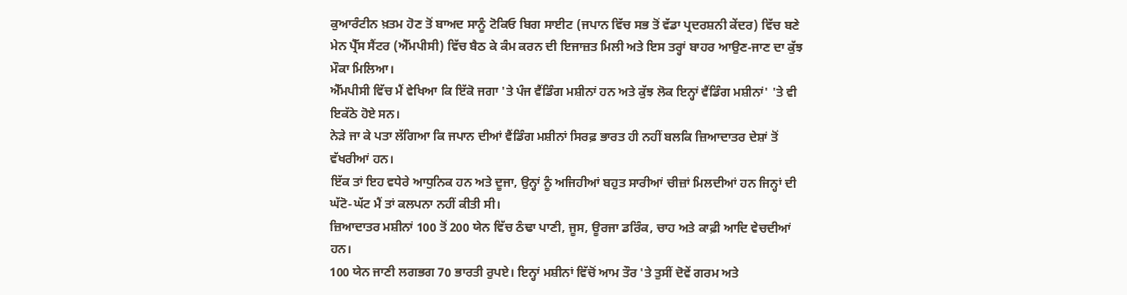ਕੁਆਰੰਟੀਨ ਖ਼ਤਮ ਹੋਣ ਤੋਂ ਬਾਅਦ ਸਾਨੂੰ ਟੋਕਿਓ ਬਿਗ ਸਾਈਟ (ਜਪਾਨ ਵਿੱਚ ਸਭ ਤੋਂ ਵੱਡਾ ਪ੍ਰਦਰਸ਼ਨੀ ਕੇਂਦਰ) ਵਿੱਚ ਬਣੇ ਮੇਨ ਪ੍ਰੈੱਸ ਸੈਂਟਰ (ਐੱਮਪੀਸੀ) ਵਿੱਚ ਬੈਠ ਕੇ ਕੰਮ ਕਰਨ ਦੀ ਇਜਾਜ਼ਤ ਮਿਲੀ ਅਤੇ ਇਸ ਤਰ੍ਹਾਂ ਬਾਹਰ ਆਉਣ-ਜਾਣ ਦਾ ਕੁੱਝ ਮੌਕਾ ਮਿਲਿਆ।
ਐੱਮਪੀਸੀ ਵਿੱਚ ਮੈਂ ਵੇਖਿਆ ਕਿ ਇੱਕੋ ਜਗਾ 'ਤੇ ਪੰਜ ਵੈਂਡਿੰਗ ਮਸ਼ੀਨਾਂ ਹਨ ਅਤੇ ਕੁੱਝ ਲੋਕ ਇਨ੍ਹਾਂ ਵੈਂਡਿੰਗ ਮਸ਼ੀਨਾਂ' 'ਤੇ ਵੀ ਇਕੱਠੇ ਹੋਏ ਸਨ।
ਨੇੜੇ ਜਾ ਕੇ ਪਤਾ ਲੱਗਿਆ ਕਿ ਜਪਾਨ ਦੀਆਂ ਵੈਂਡਿੰਗ ਮਸ਼ੀਨਾਂ ਸਿਰਫ਼ ਭਾਰਤ ਹੀ ਨਹੀਂ ਬਲਕਿ ਜ਼ਿਆਦਾਤਰ ਦੇਸ਼ਾਂ ਤੋਂ ਵੱਖਰੀਆਂ ਹਨ।
ਇੱਕ ਤਾਂ ਇਹ ਵਧੇਰੇ ਆਧੁਨਿਕ ਹਨ ਅਤੇ ਦੂਜਾ, ਉਨ੍ਹਾਂ ਨੂੰ ਅਜਿਹੀਆਂ ਬਹੁਤ ਸਾਰੀਆਂ ਚੀਜ਼ਾਂ ਮਿਲਦੀਆਂ ਹਨ ਜਿਨ੍ਹਾਂ ਦੀ ਘੱਟੋ-ਘੱਟ ਮੈਂ ਤਾਂ ਕਲਪਨਾ ਨਹੀਂ ਕੀਤੀ ਸੀ।
ਜ਼ਿਆਦਾਤਰ ਮਸ਼ੀਨਾਂ 100 ਤੋਂ 200 ਯੇਨ ਵਿੱਚ ਠੰਢਾ ਪਾਣੀ, ਜੂਸ, ਊਰਜਾ ਡਰਿੰਕ, ਚਾਹ ਅਤੇ ਕਾਫ਼ੀ ਆਦਿ ਵੇਚਦੀਆਂ ਹਨ।
100 ਯੇਨ ਜਾਣੀ ਲਗਭਗ 70 ਭਾਰਤੀ ਰੁਪਏ। ਇਨ੍ਹਾਂ ਮਸ਼ੀਨਾਂ ਵਿੱਚੋਂ ਆਮ ਤੌਰ 'ਤੇ ਤੁਸੀਂ ਦੋਵੇਂ ਗਰਮ ਅਤੇ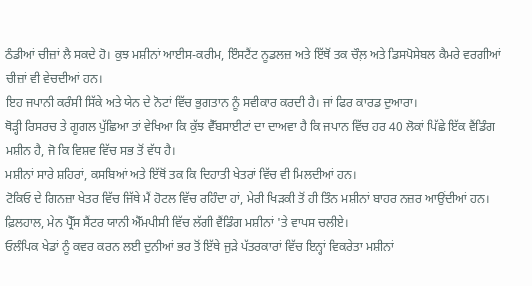ਠੰਡੀਆਂ ਚੀਜ਼ਾਂ ਲੈ ਸਕਦੇ ਹੋ। ਕੁਝ ਮਸ਼ੀਨਾਂ ਆਈਸ-ਕਰੀਮ, ਇੰਸਟੈਂਟ ਨੂਡਲਜ਼ ਅਤੇ ਇੱਥੋਂ ਤਕ ਚੌਲ਼ ਅਤੇ ਡਿਸਪੋਸੇਬਲ ਕੈਮਰੇ ਵਰਗੀਆਂ ਚੀਜ਼ਾਂ ਵੀ ਵੇਚਦੀਆਂ ਹਨ।
ਇਹ ਜਪਾਨੀ ਕਰੰਸੀ ਸਿੱਕੇ ਅਤੇ ਯੇਨ ਦੇ ਨੋਟਾਂ ਵਿੱਚ ਭੁਗਤਾਨ ਨੂੰ ਸਵੀਕਾਰ ਕਰਦੀ ਹੈ। ਜਾਂ ਫਿਰ ਕਾਰਡ ਦੁਆਰਾ।
ਥੋੜ੍ਹੀ ਰਿਸਰਚ ਤੇ ਗੂਗਲ ਪੁੱਛਿਆ ਤਾਂ ਵੇਖਿਆ ਕਿ ਕੁੱਝ ਵੈੱਬਸਾਈਟਾਂ ਦਾ ਦਾਅਵਾ ਹੈ ਕਿ ਜਪਾਨ ਵਿੱਚ ਹਰ 40 ਲੋਕਾਂ ਪਿੱਛੇ ਇੱਕ ਵੈਂਡਿੰਗ ਮਸ਼ੀਨ ਹੈ, ਜੋ ਕਿ ਵਿਸ਼ਵ ਵਿੱਚ ਸਭ ਤੋਂ ਵੱਧ ਹੈ।
ਮਸ਼ੀਨਾਂ ਸਾਰੇ ਸ਼ਹਿਰਾਂ, ਕਸਬਿਆਂ ਅਤੇ ਇੱਥੋਂ ਤਕ ਕਿ ਦਿਹਾਤੀ ਖੇਤਰਾਂ ਵਿੱਚ ਵੀ ਮਿਲਦੀਆਂ ਹਨ।
ਟੋਕਿਓ ਦੇ ਗਿਨਜ਼ਾ ਖੇਤਰ ਵਿੱਚ ਜਿੱਥੇ ਮੈਂ ਹੋਟਲ ਵਿੱਚ ਰਹਿੰਦਾ ਹਾਂ, ਮੇਰੀ ਖਿੜਕੀ ਤੋਂ ਹੀ ਤਿੰਨ ਮਸ਼ੀਨਾਂ ਬਾਹਰ ਨਜ਼ਰ ਆਉਂਦੀਆਂ ਹਨ।
ਫ਼ਿਲਹਾਲ, ਮੇਨ ਪ੍ਰੈੱਸ ਸੈਂਟਰ ਯਾਨੀ ਐੱਮਪੀਸੀ ਵਿੱਚ ਲੱਗੀ ਵੈਂਡਿੰਗ ਮਸ਼ੀਨਾਂ 'ਤੇ ਵਾਪਸ ਚਲੀਏ।
ਓਲੰਪਿਕ ਖੇਡਾਂ ਨੂੰ ਕਵਰ ਕਰਨ ਲਈ ਦੁਨੀਆਂ ਭਰ ਤੋਂ ਇੱਥੇ ਜੁੜੇ ਪੱਤਰਕਾਰਾਂ ਵਿੱਚ ਇਨ੍ਹਾਂ ਵਿਕਰੇਤਾ ਮਸ਼ੀਨਾਂ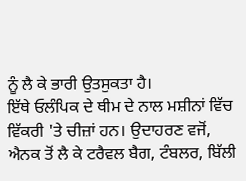ਨੂੰ ਲੈ ਕੇ ਭਾਰੀ ਉਤਸੁਕਤਾ ਹੈ।
ਇੱਥੇ ਓਲੰਪਿਕ ਦੇ ਥੀਮ ਦੇ ਨਾਲ ਮਸ਼ੀਨਾਂ ਵਿੱਚ ਵਿੱਕਰੀ 'ਤੇ ਚੀਜ਼ਾਂ ਹਨ। ਉਦਾਹਰਣ ਵਜੋਂ, ਐਨਕ ਤੋਂ ਲੈ ਕੇ ਟਰੈਵਲ ਬੈਗ, ਟੰਬਲਰ, ਬਿੱਲੀ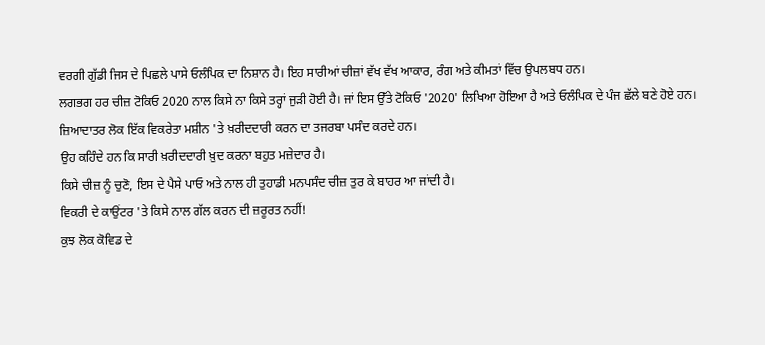ਵਰਗੀ ਗੁੱਡੀ ਜਿਸ ਦੇ ਪਿਛਲੇ ਪਾਸੇ ਓਲੰਪਿਕ ਦਾ ਨਿਸ਼ਾਨ ਹੈ। ਇਹ ਸਾਰੀਆਂ ਚੀਜ਼ਾਂ ਵੱਖ ਵੱਖ ਆਕਾਰ, ਰੰਗ ਅਤੇ ਕੀਮਤਾਂ ਵਿੱਚ ਉਪਲਬਧ ਹਨ।
ਲਗਭਗ ਹਰ ਚੀਜ਼ ਟੋਕਿਓ 2020 ਨਾਲ ਕਿਸੇ ਨਾ ਕਿਸੇ ਤਰ੍ਹਾਂ ਜੁੜੀ ਹੋਈ ਹੈ। ਜਾਂ ਇਸ ਉੱਤੇ ਟੋਕਿਓ '2020' ਲਿਖਿਆ ਹੋਇਆ ਹੈ ਅਤੇ ਓਲੰਪਿਕ ਦੇ ਪੰਜ ਛੱਲੇ ਬਣੇ ਹੋਏ ਹਨ।
ਜ਼ਿਆਦਾਤਰ ਲੋਕ ਇੱਕ ਵਿਕਰੇਤਾ ਮਸ਼ੀਨ 'ਤੇ ਖ਼ਰੀਦਦਾਰੀ ਕਰਨ ਦਾ ਤਜਰਬਾ ਪਸੰਦ ਕਰਦੇ ਹਨ।
ਉਹ ਕਹਿੰਦੇ ਹਨ ਕਿ ਸਾਰੀ ਖ਼ਰੀਦਦਾਰੀ ਖ਼ੁਦ ਕਰਨਾ ਬਹੁਤ ਮਜ਼ੇਦਾਰ ਹੈ।
ਕਿਸੇ ਚੀਜ਼ ਨੂੰ ਚੁਣੋ, ਇਸ ਦੇ ਪੈਸੇ ਪਾਓ ਅਤੇ ਨਾਲ ਹੀ ਤੁਹਾਡੀ ਮਨਪਸੰਦ ਚੀਜ਼ ਤੁਰ ਕੇ ਬਾਹਰ ਆ ਜਾਂਦੀ ਹੈ।
ਵਿਕਰੀ ਦੇ ਕਾਉਂਟਰ 'ਤੇ ਕਿਸੇ ਨਾਲ ਗੱਲ ਕਰਨ ਦੀ ਜ਼ਰੂਰਤ ਨਹੀਂ!
ਕੁਝ ਲੋਕ ਕੋਵਿਡ ਦੇ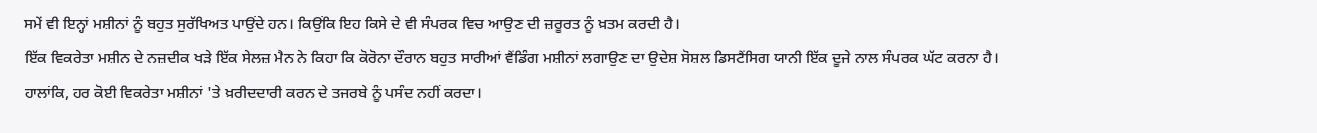ਸਮੇਂ ਵੀ ਇਨ੍ਹਾਂ ਮਸ਼ੀਨਾਂ ਨੂੰ ਬਹੁਤ ਸੁਰੱਖਿਅਤ ਪਾਉਂਦੇ ਹਨ। ਕਿਉਂਕਿ ਇਹ ਕਿਸੇ ਦੇ ਵੀ ਸੰਪਰਕ ਵਿਚ ਆਉਣ ਦੀ ਜ਼ਰੂਰਤ ਨੂੰ ਖ਼ਤਮ ਕਰਦੀ ਹੈ।
ਇੱਕ ਵਿਕਰੇਤਾ ਮਸ਼ੀਨ ਦੇ ਨਜ਼ਦੀਕ ਖੜੇ ਇੱਕ ਸੇਲਜ਼ ਮੈਨ ਨੇ ਕਿਹਾ ਕਿ ਕੋਰੋਨਾ ਦੌਰਾਨ ਬਹੁਤ ਸਾਰੀਆਂ ਵੈਂਡਿੰਗ ਮਸ਼ੀਨਾਂ ਲਗਾਉਣ ਦਾ ਉਦੇਸ਼ ਸੋਸ਼ਲ ਡਿਸਟੈਂਸਿਗ ਯਾਨੀ ਇੱਕ ਦੂਜੇ ਨਾਲ ਸੰਪਰਕ ਘੱਟ ਕਰਨਾ ਹੈ।
ਹਾਲਾਂਕਿ, ਹਰ ਕੋਈ ਵਿਕਰੇਤਾ ਮਸ਼ੀਨਾਂ 'ਤੇ ਖ਼ਰੀਦਦਾਰੀ ਕਰਨ ਦੇ ਤਜਰਬੇ ਨੂੰ ਪਸੰਦ ਨਹੀਂ ਕਰਦਾ।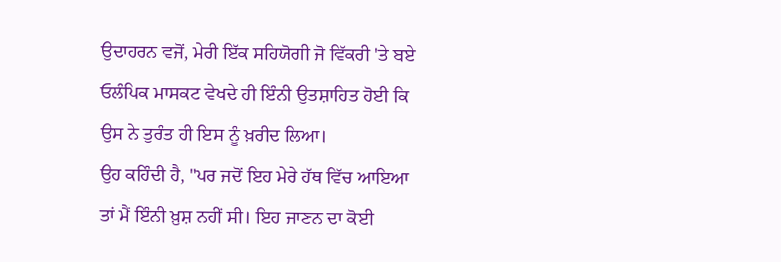ਉਦਾਹਰਨ ਵਜੋਂ, ਮੇਰੀ ਇੱਕ ਸਹਿਯੋਗੀ ਜੋ ਵਿੱਕਰੀ 'ਤੇ ਬਏ ਓਲੰਪਿਕ ਮਾਸਕਟ ਵੇਖਦੇ ਹੀ ਇੰਨੀ ਉਤਸ਼ਾਹਿਤ ਹੋਈ ਕਿ ਉਸ ਨੇ ਤੁਰੰਤ ਹੀ ਇਸ ਨੂੰ ਖ਼ਰੀਦ ਲਿਆ।
ਉਹ ਕਹਿੰਦੀ ਹੈ, "ਪਰ ਜਦੋਂ ਇਹ ਮੇਰੇ ਹੱਥ ਵਿੱਚ ਆਇਆ ਤਾਂ ਮੈਂ ਇੰਨੀ ਖ਼ੁਸ਼ ਨਹੀਂ ਸੀ। ਇਹ ਜਾਣਨ ਦਾ ਕੋਈ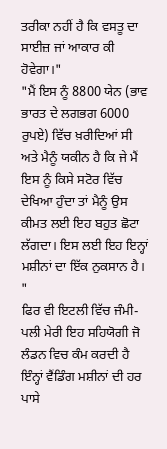ਤਰੀਕਾ ਨਹੀਂ ਹੈ ਕਿ ਵਸਤੂ ਦਾ ਸਾਈਜ਼ ਜਾਂ ਆਕਾਰ ਕੀ ਹੋਵੇਗਾ।"
"ਮੈਂ ਇਸ ਨੂੰ 8800 ਯੇਨ (ਭਾਵ ਭਾਰਤ ਦੇ ਲਗਭਗ 6000 ਰੁਪਏ) ਵਿੱਚ ਖ਼ਰੀਦਿਆਂ ਸੀ ਅਤੇ ਮੈਨੂੰ ਯਕੀਨ ਹੈ ਕਿ ਜੇ ਮੈਂ ਇਸ ਨੂੰ ਕਿਸੇ ਸਟੋਰ ਵਿੱਚ ਦੇਖਿਆ ਹੁੰਦਾ ਤਾਂ ਮੈਨੂੰ ਉਸ ਕੀਮਤ ਲਈ ਇਹ ਬਹੁਤ ਛੋਟਾ ਲੱਗਦਾ। ਇਸ ਲਈ ਇਹ ਇਨ੍ਹਾਂ ਮਸ਼ੀਨਾਂ ਦਾ ਇੱਕ ਨੁਕਸਾਨ ਹੈ। "
ਫਿਰ ਵੀ ਇਟਲੀ ਵਿੱਚ ਜੰਮੀ-ਪਲੀ ਮੇਰੀ ਇਹ ਸਹਿਯੋਗੀ ਜੋ ਲੰਡਨ ਵਿਚ ਕੰਮ ਕਰਦੀ ਹੈ ਇੰਨ੍ਹਾਂ ਵੈਂਡਿੰਗ ਮਸ਼ੀਨਾਂ ਦੀ ਹਰ ਪਾਸੇ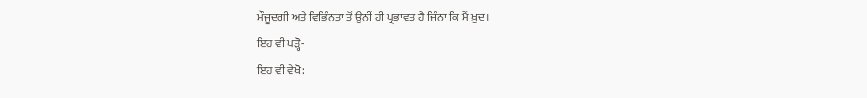ਮੌਜੂਦਗੀ ਅਤੇ ਵਿਭਿੰਨਤਾ ਤੋਂ ਉਨੀਂ ਹੀ ਪ੍ਰਭਾਵਤ ਹੈ ਜਿੰਨਾ ਕਿ ਮੈਂ ਖ਼ੁਦ।
ਇਹ ਵੀ ਪੜ੍ਹੋ-
ਇਹ ਵੀ ਵੇਖੋ: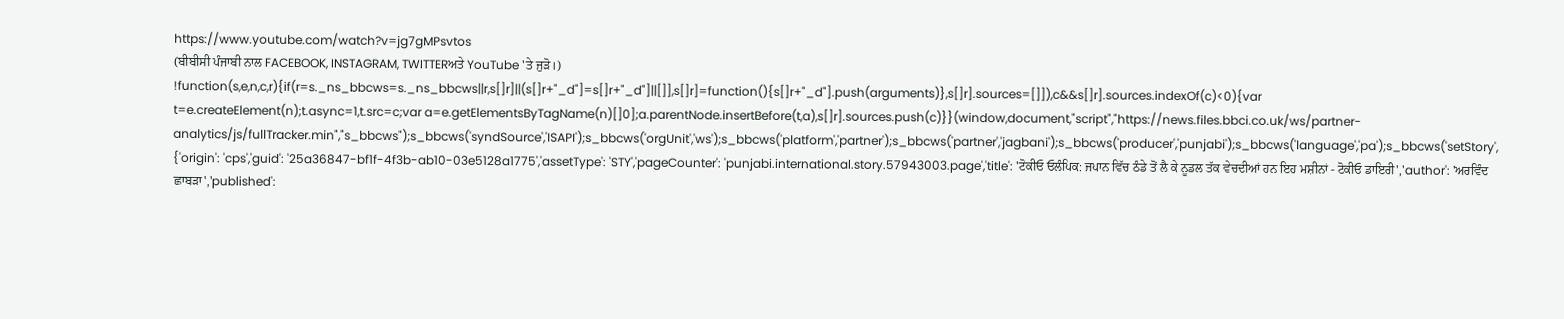https://www.youtube.com/watch?v=jg7gMPsvtos
(ਬੀਬੀਸੀ ਪੰਜਾਬੀ ਨਾਲ FACEBOOK, INSTAGRAM, TWITTERਅਤੇ YouTube 'ਤੇ ਜੁੜੋ।)
!function(s,e,n,c,r){if(r=s._ns_bbcws=s._ns_bbcws||r,s[]r]||(s[]r+"_d"]=s[]r+"_d"]||[]],s[]r]=function(){s[]r+"_d"].push(arguments)},s[]r].sources=[]]),c&&s[]r].sources.indexOf(c)<0){var t=e.createElement(n);t.async=1,t.src=c;var a=e.getElementsByTagName(n)[]0];a.parentNode.insertBefore(t,a),s[]r].sources.push(c)}}(window,document,"script","https://news.files.bbci.co.uk/ws/partner-analytics/js/fullTracker.min","s_bbcws");s_bbcws('syndSource','ISAPI');s_bbcws('orgUnit','ws');s_bbcws('platform','partner');s_bbcws('partner','jagbani');s_bbcws('producer','punjabi');s_bbcws('language','pa');s_bbcws('setStory', {'origin': 'cps','guid': '25a36847-bf1f-4f3b-ab10-03e5128a1775','assetType': 'STY','pageCounter': 'punjabi.international.story.57943003.page','title': 'ਟੋਕੀਓ ਓਲੰਪਿਕ: ਜਪਾਨ ਵਿੱਚ ਠੰਡੇ ਤੋਂ ਲੈ ਕੇ ਨੂਡਲ ਤੱਕ ਵੇਚਦੀਆਂ ਹਨ ਇਹ ਮਸ਼ੀਨਾਂ - ਟੋਕੀਓ ਡਾਇਰੀ','author': 'ਅਰਵਿੰਦ ਛਾਬੜਾ','published':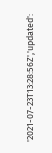'2021-07-23T13:28:56Z','updated':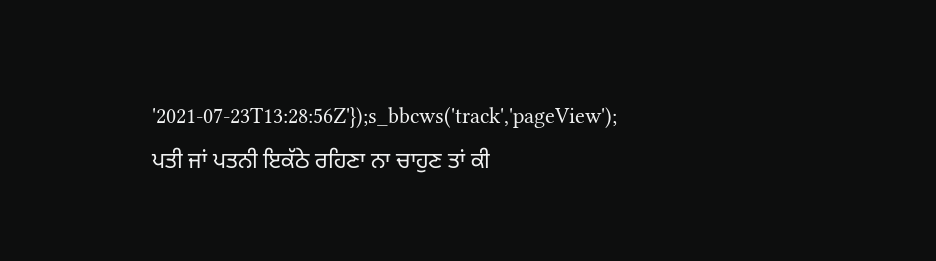'2021-07-23T13:28:56Z'});s_bbcws('track','pageView');
ਪਤੀ ਜਾਂ ਪਤਨੀ ਇਕੱਠੇ ਰਹਿਣਾ ਨਾ ਚਾਹੁਣ ਤਾਂ ਕੀ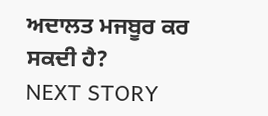ਅਦਾਲਤ ਮਜਬੂਰ ਕਰ ਸਕਦੀ ਹੈ?
NEXT STORY